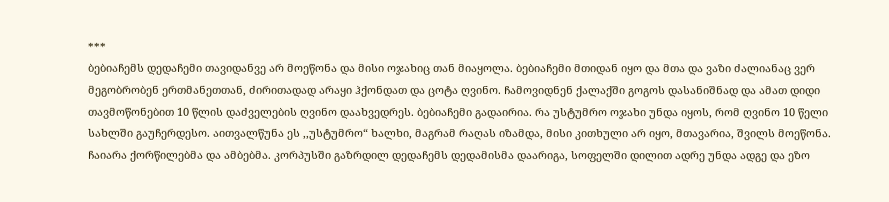***
ბებიაჩემს დედაჩემი თავიდანვე არ მოეწონა და მისი ოჯახიც თან მიაყოლა. ბებიაჩემი მთიდან იყო და მთა და ვაზი ძალიანაც ვერ მეგობრობენ ერთმანეთთან, ძირითადად არაყი ჰქონდათ და ცოტა ღვინო. ჩამოვიდნენ ქალაქში გოგოს დასანიშნად და ამათ დიდი თავმოწონებით 10 წლის დაძველების ღვინო დაახვედრეს. ბებიაჩემი გადაირია. რა უსტუმრო ოჯახი უნდა იყოს, რომ ღვინო 10 წელი სახლში გაუჩერდესო. აითვალწუნა ეს ,,უსტუმრო“ ხალხი, მაგრამ რაღას იზამდა, მისი კითხული არ იყო, მთავარია, შვილს მოეწონა.
ჩაიარა ქორწილებმა და ამბებმა. კორპუსში გაზრდილ დედაჩემს დედამისმა დაარიგა, სოფელში დილით ადრე უნდა ადგე და ეზო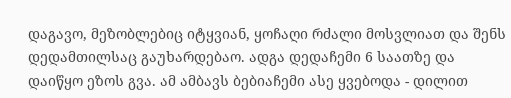დაგავო, მეზობლებიც იტყვიან, ყოჩაღი რძალი მოსვლიათ და შენს დედამთილსაც გაუხარდებაო. ადგა დედაჩემი 6 საათზე და დაიწყო ეზოს გვა. ამ ამბავს ბებიაჩემი ასე ყვებოდა - დილით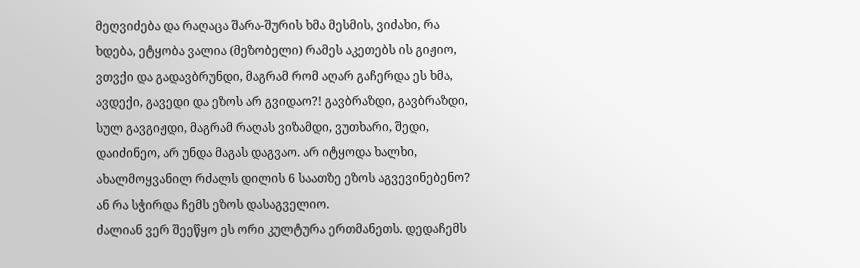მეღვიძება და რაღაცა შარა-შურის ხმა მესმის, ვიძახი, რა ხდება, ეტყობა ვალია (მეზობელი) რამეს აკეთებს ის გიჟიო, ვთვქი და გადავბრუნდი, მაგრამ რომ აღარ გაჩერდა ეს ხმა, ავდექი, გავედი და ეზოს არ გვიდაო?! გავბრაზდი, გავბრაზდი, სულ გავგიჟდი, მაგრამ რაღას ვიზამდი, ვუთხარი, შედი, დაიძინეო, არ უნდა მაგას დაგვაო. არ იტყოდა ხალხი, ახალმოყვანილ რძალს დილის 6 საათზე ეზოს აგვევინებენო? ან რა სჭირდა ჩემს ეზოს დასაგველიო.
ძალიან ვერ შეეწყო ეს ორი კულტურა ერთმანეთს. დედაჩემს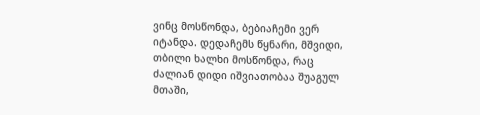ვინც მოსწონდა, ბებიაჩემი ვერ იტანდა. დედაჩემს წყნარი, მშვიდი, თბილი ხალხი მოსწონდა, რაც ძალიან დიდი იშვიათობაა შუაგულ მთაში,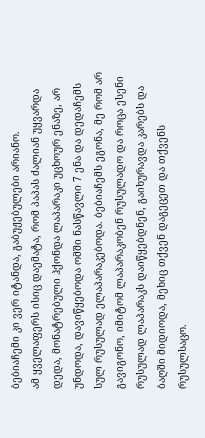ბებიაჩემი კი ვერ იტანდა, გაბუჟებულები არიანო.
ამ ყველაფერს ისიც დაემატა, რომ პაპას ძალიან უყვარდა დედა, მონატრებული ჰქონდა ლაპარაკი უცხოურ ენაზე, არ უნდოდა, დავიწყებოდა ომში ნასწავლი 7 ენა და დედაჩემს სულ რუსულად ელაპარაკებოდა. ბებიაჩემს ეგონა, მე რომ არ გავიგონო, იმიტომ ლაპარაკობენ რუსულადო და როცა ესენი რუსულად ლაპარაკს დაიწყებდნენ, გაიხურავდა კარებს და ბაღში მიდიოდა, მეხიც თქვენ დაგეცეთ და თქვენს რუსულსაცო.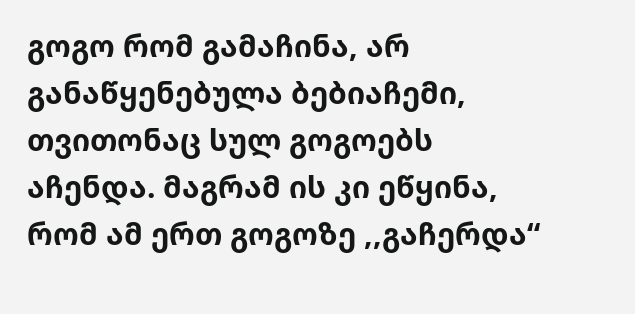გოგო რომ გამაჩინა, არ განაწყენებულა ბებიაჩემი, თვითონაც სულ გოგოებს აჩენდა. მაგრამ ის კი ეწყინა, რომ ამ ერთ გოგოზე ,,გაჩერდა“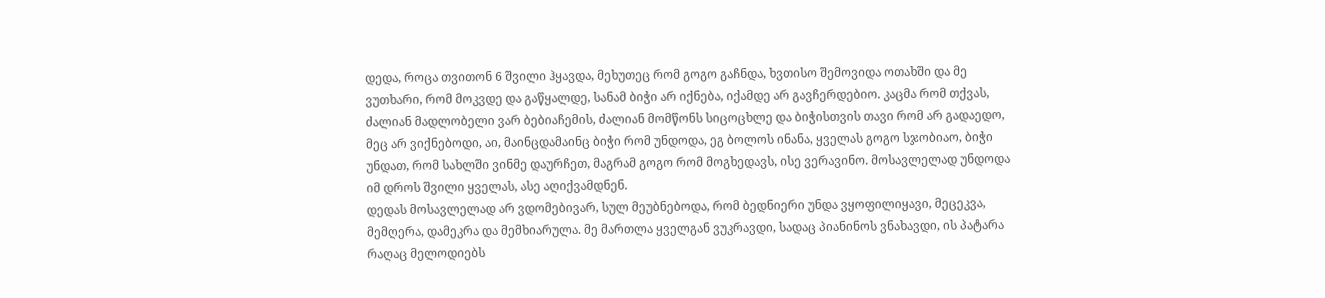დედა, როცა თვითონ 6 შვილი ჰყავდა, მეხუთეც რომ გოგო გაჩნდა, ხვთისო შემოვიდა ოთახში და მე ვუთხარი, რომ მოკვდე და გაწყალდე, სანამ ბიჭი არ იქნება, იქამდე არ გავჩერდებიო. კაცმა რომ თქვას, ძალიან მადლობელი ვარ ბებიაჩემის, ძალიან მომწონს სიცოცხლე და ბიჭისთვის თავი რომ არ გადაედო, მეც არ ვიქნებოდი, აი, მაინცდამაინც ბიჭი რომ უნდოდა, ეგ ბოლოს ინანა, ყველას გოგო სჯობიაო, ბიჭი უნდათ, რომ სახლში ვინმე დაურჩეთ, მაგრამ გოგო რომ მოგხედავს, ისე ვერავინო. მოსავლელად უნდოდა იმ დროს შვილი ყველას, ასე აღიქვამდნენ.
დედას მოსავლელად არ ვდომებივარ, სულ მეუბნებოდა, რომ ბედნიერი უნდა ვყოფილიყავი, მეცეკვა, მემღერა, დამეკრა და მემხიარულა. მე მართლა ყველგან ვუკრავდი, სადაც პიანინოს ვნახავდი, ის პატარა რაღაც მელოდიებს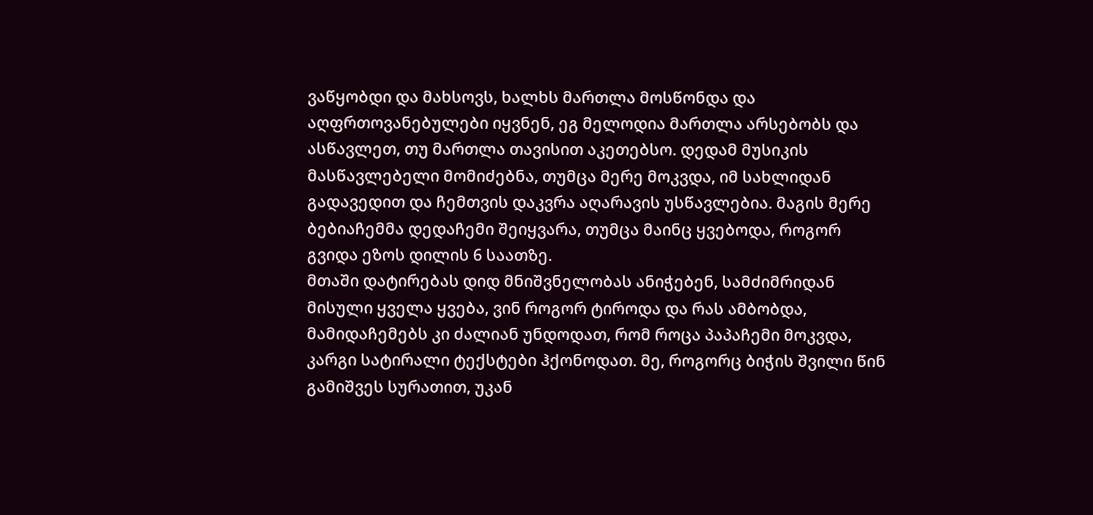ვაწყობდი და მახსოვს, ხალხს მართლა მოსწონდა და აღფრთოვანებულები იყვნენ, ეგ მელოდია მართლა არსებობს და ასწავლეთ, თუ მართლა თავისით აკეთებსო. დედამ მუსიკის მასწავლებელი მომიძებნა, თუმცა მერე მოკვდა, იმ სახლიდან გადავედით და ჩემთვის დაკვრა აღარავის უსწავლებია. მაგის მერე ბებიაჩემმა დედაჩემი შეიყვარა, თუმცა მაინც ყვებოდა, როგორ გვიდა ეზოს დილის 6 საათზე.
მთაში დატირებას დიდ მნიშვნელობას ანიჭებენ, სამძიმრიდან მისული ყველა ყვება, ვინ როგორ ტიროდა და რას ამბობდა, მამიდაჩემებს კი ძალიან უნდოდათ, რომ როცა პაპაჩემი მოკვდა, კარგი სატირალი ტექსტები ჰქონოდათ. მე, როგორც ბიჭის შვილი წინ გამიშვეს სურათით, უკან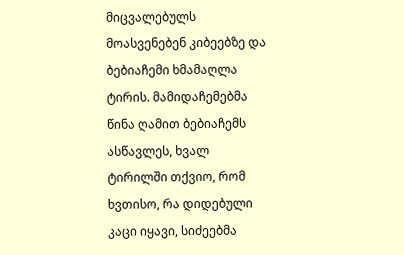მიცვალებულს მოასვენებენ კიბეებზე და ბებიაჩემი ხმამაღლა ტირის. მამიდაჩემებმა წინა ღამით ბებიაჩემს ასწავლეს, ხვალ ტირილში თქვიო, რომ ხვთისო, რა დიდებული კაცი იყავი, სიძეებმა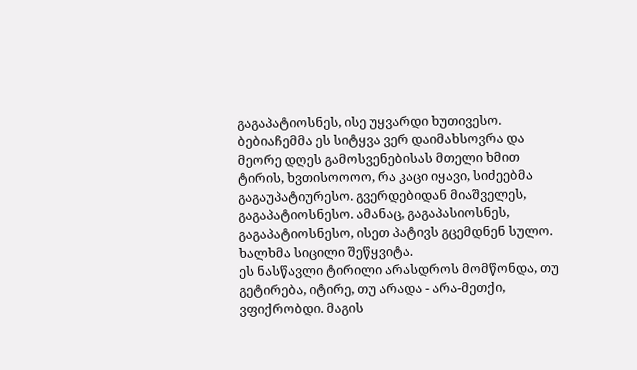გაგაპატიოსნეს, ისე უყვარდი ხუთივესო. ბებიაჩემმა ეს სიტყვა ვერ დაიმახსოვრა და მეორე დღეს გამოსვენებისას მთელი ხმით ტირის, ხვთისოოოო, რა კაცი იყავი, სიძეებმა გაგაუპატიურესო. გვერდებიდან მიაშველეს, გაგაპატიოსნესო. ამანაც, გაგაპასიოსნეს, გაგაპატიოსნესო, ისეთ პატივს გცემდნენ სულო. ხალხმა სიცილი შეწყვიტა.
ეს ნასწავლი ტირილი არასდროს მომწონდა, თუ გეტირება, იტირე, თუ არადა - არა-მეთქი, ვფიქრობდი. მაგის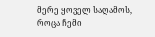მერე ყოველ საღამოს, როცა ჩემი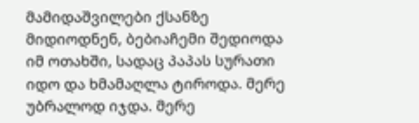მამიდაშვილები ქსანზე მიდიოდნენ, ბებიაჩემი შედიოდა იმ ოთახში, სადაც პაპას სურათი იდო და ხმამაღლა ტიროდა. მერე უბრალოდ იჯდა. მერე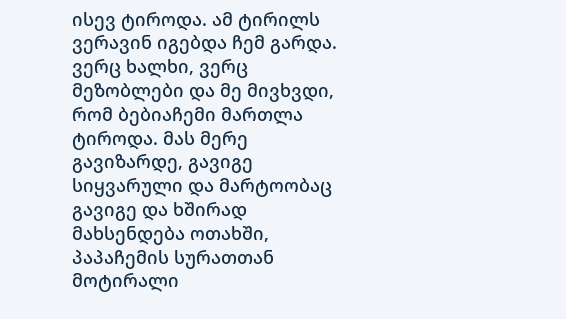ისევ ტიროდა. ამ ტირილს ვერავინ იგებდა ჩემ გარდა. ვერც ხალხი, ვერც მეზობლები და მე მივხვდი, რომ ბებიაჩემი მართლა ტიროდა. მას მერე გავიზარდე, გავიგე სიყვარული და მარტოობაც გავიგე და ხშირად მახსენდება ოთახში, პაპაჩემის სურათთან მოტირალი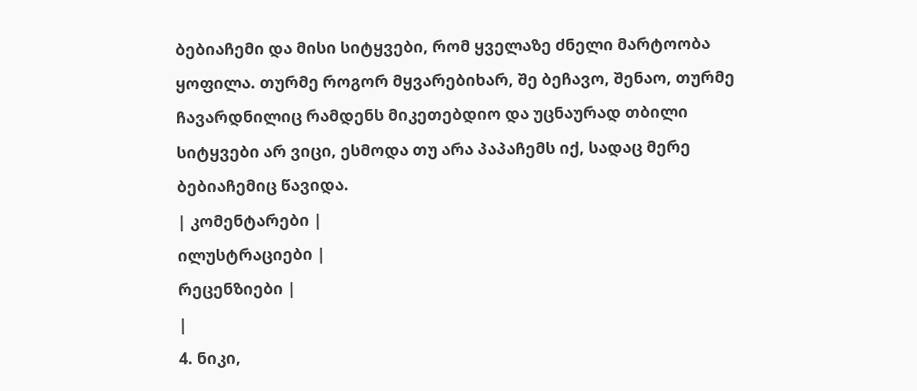ბებიაჩემი და მისი სიტყვები, რომ ყველაზე ძნელი მარტოობა ყოფილა. თურმე როგორ მყვარებიხარ, შე ბეჩავო, შენაო, თურმე ჩავარდნილიც რამდენს მიკეთებდიო და უცნაურად თბილი სიტყვები არ ვიცი, ესმოდა თუ არა პაპაჩემს იქ, სადაც მერე ბებიაჩემიც წავიდა.
| კომენტარები |
ილუსტრაციები |
რეცენზიები |
|
4. ნიკი,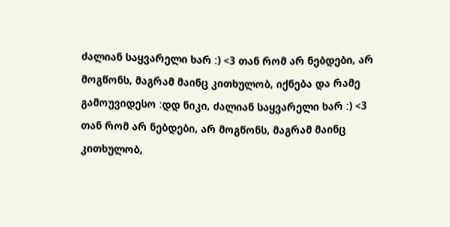ძალიან საყვარელი ხარ :) <3 თან რომ არ ნებდები, არ მოგწონს, მაგრამ მაინც კითხულობ, იქნება და რამე გამოუვიდესო :დდ ნიკი, ძალიან საყვარელი ხარ :) <3 თან რომ არ ნებდები, არ მოგწონს, მაგრამ მაინც კითხულობ,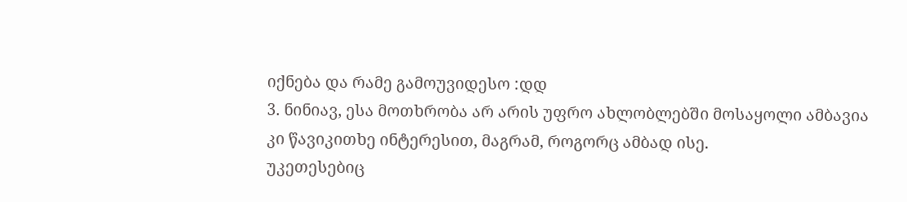იქნება და რამე გამოუვიდესო :დდ
3. ნინიავ, ესა მოთხრობა არ არის უფრო ახლობლებში მოსაყოლი ამბავია კი წავიკითხე ინტერესით, მაგრამ, როგორც ამბად ისე.
უკეთესებიც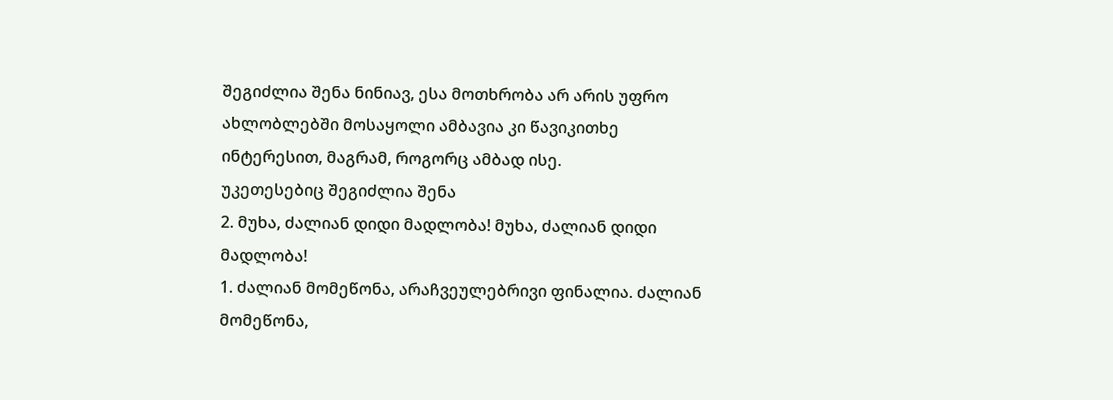შეგიძლია შენა ნინიავ, ესა მოთხრობა არ არის უფრო ახლობლებში მოსაყოლი ამბავია კი წავიკითხე ინტერესით, მაგრამ, როგორც ამბად ისე.
უკეთესებიც შეგიძლია შენა
2. მუხა, ძალიან დიდი მადლობა! მუხა, ძალიან დიდი მადლობა!
1. ძალიან მომეწონა, არაჩვეულებრივი ფინალია. ძალიან მომეწონა,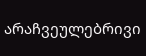არაჩვეულებრივი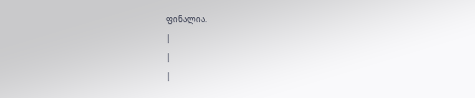ფინალია.
|
|
|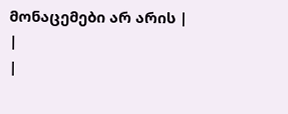მონაცემები არ არის |
|
|